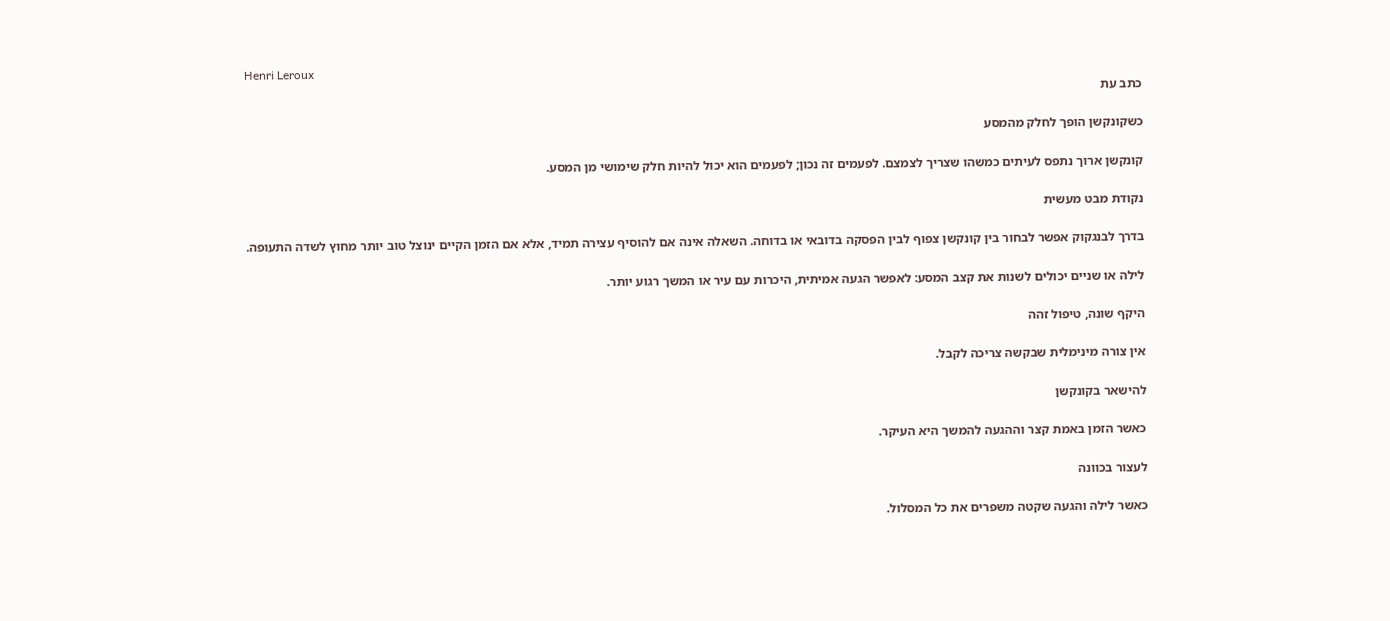Henri Leroux
כתב עת

כשקונקשן הופך לחלק מהמסע

קונקשן ארוך נתפס לעיתים כמשהו שצריך לצמצם. לפעמים זה נכון; לפעמים הוא יכול להיות חלק שימושי מן המסע.

נקודת מבט מעשית

בדרך לבנגקוק אפשר לבחור בין קונקשן צפוף לבין הפסקה בדובאי או בדוחה. השאלה אינה אם להוסיף עצירה תמיד, אלא אם הזמן הקיים ינוצל טוב יותר מחוץ לשדה התעופה.

לילה או שניים יכולים לשנות את קצב המסע: לאפשר הגעה אמיתית, היכרות עם עיר או המשך רגוע יותר.

היקף שונה, טיפול זהה

אין צורה מינימלית שבקשה צריכה לקבל.

להישאר בקונקשן

כאשר הזמן באמת קצר וההגעה להמשך היא העיקר.

לעצור בכוונה

כאשר לילה והגעה שקטה משפרים את כל המסלול.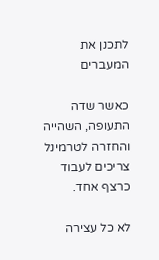לתכנן את המעברים

כאשר שדה התעופה, השהייה והחזרה לטרמינל צריכים לעבוד כרצף אחד.

לא כל עצירה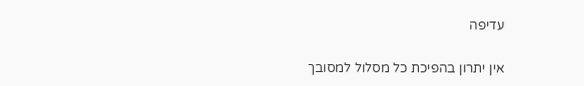עדיפה

אין יתרון בהפיכת כל מסלול למסובך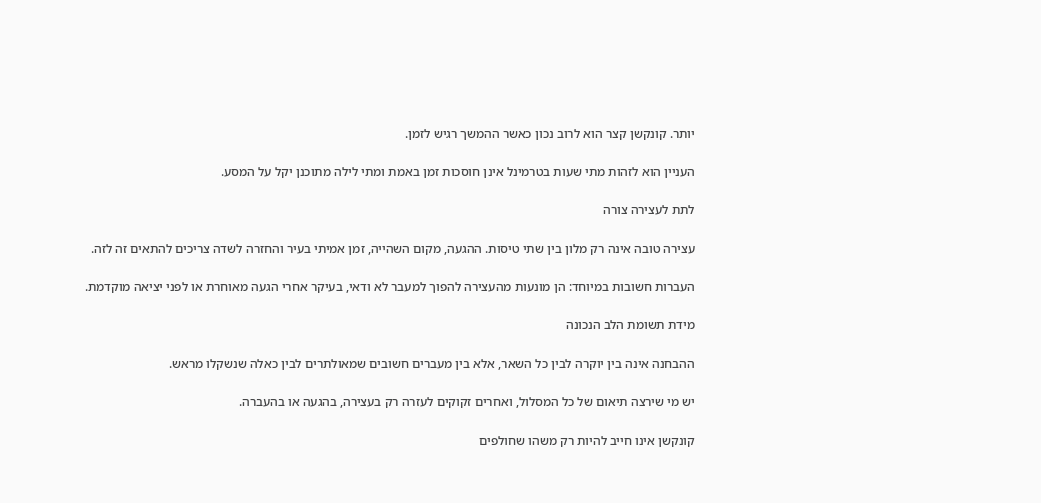יותר. קונקשן קצר הוא לרוב נכון כאשר ההמשך רגיש לזמן.

העניין הוא לזהות מתי שעות בטרמינל אינן חוסכות זמן באמת ומתי לילה מתוכנן יקל על המסע.

לתת לעצירה צורה

עצירה טובה אינה רק מלון בין שתי טיסות. ההגעה, מקום השהייה, זמן אמיתי בעיר והחזרה לשדה צריכים להתאים זה לזה.

העברות חשובות במיוחד: הן מונעות מהעצירה להפוך למעבר לא ודאי, בעיקר אחרי הגעה מאוחרת או לפני יציאה מוקדמת.

מידת תשומת הלב הנכונה

ההבחנה אינה בין יוקרה לבין כל השאר, אלא בין מעברים חשובים שמאולתרים לבין כאלה שנשקלו מראש.

יש מי שירצה תיאום של כל המסלול, ואחרים זקוקים לעזרה רק בעצירה, בהגעה או בהעברה.

קונקשן אינו חייב להיות רק משהו שחולפים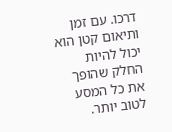דרכו. עם זמן ותיאום קטן הוא יכול להיות החלק שהופך את כל המסע לטוב יותר.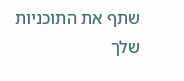שתף את התוכניות שלך